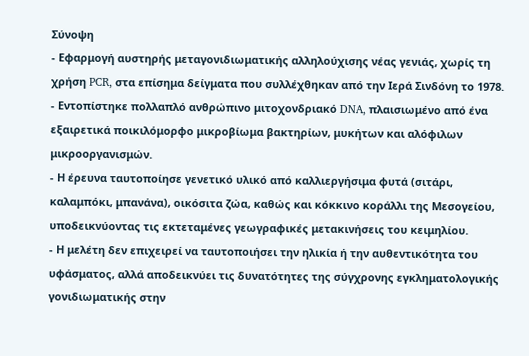Σύνοψη
- Εφαρμογή αυστηρής μεταγονιδιωματικής αλληλούχισης νέας γενιάς, χωρίς τη χρήση PCR, στα επίσημα δείγματα που συλλέχθηκαν από την Ιερά Σινδόνη το 1978.
- Εντοπίστηκε πολλαπλό ανθρώπινο μιτοχονδριακό DNA, πλαισιωμένο από ένα εξαιρετικά ποικιλόμορφο μικροβίωμα βακτηρίων, μυκήτων και αλόφιλων μικροοργανισμών.
- Η έρευνα ταυτοποίησε γενετικό υλικό από καλλιεργήσιμα φυτά (σιτάρι, καλαμπόκι, μπανάνα), οικόσιτα ζώα, καθώς και κόκκινο κοράλλι της Μεσογείου, υποδεικνύοντας τις εκτεταμένες γεωγραφικές μετακινήσεις του κειμηλίου.
- Η μελέτη δεν επιχειρεί να ταυτοποιήσει την ηλικία ή την αυθεντικότητα του υφάσματος, αλλά αποδεικνύει τις δυνατότητες της σύγχρονης εγκληματολογικής γονιδιωματικής στην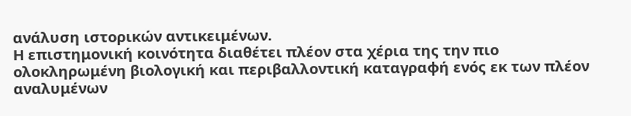ανάλυση ιστορικών αντικειμένων.
Η επιστημονική κοινότητα διαθέτει πλέον στα χέρια της την πιο ολοκληρωμένη βιολογική και περιβαλλοντική καταγραφή ενός εκ των πλέον αναλυμένων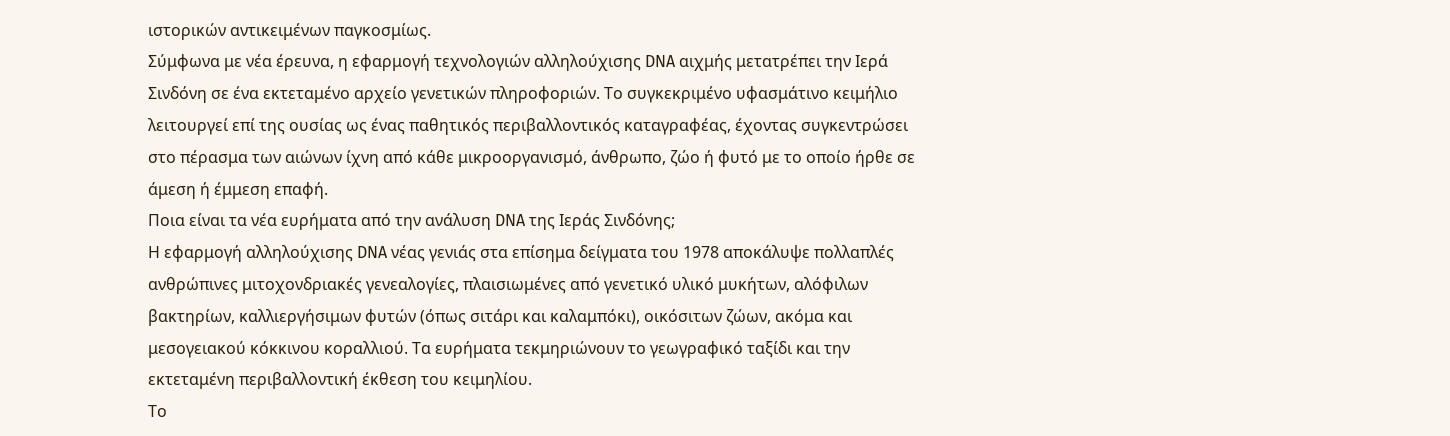ιστορικών αντικειμένων παγκοσμίως.
Σύμφωνα με νέα έρευνα, η εφαρμογή τεχνολογιών αλληλούχισης DNA αιχμής μετατρέπει την Ιερά Σινδόνη σε ένα εκτεταμένο αρχείο γενετικών πληροφοριών. Το συγκεκριμένο υφασμάτινο κειμήλιο λειτουργεί επί της ουσίας ως ένας παθητικός περιβαλλοντικός καταγραφέας, έχοντας συγκεντρώσει στο πέρασμα των αιώνων ίχνη από κάθε μικροοργανισμό, άνθρωπο, ζώο ή φυτό με το οποίο ήρθε σε άμεση ή έμμεση επαφή.
Ποια είναι τα νέα ευρήματα από την ανάλυση DNA της Ιεράς Σινδόνης;
Η εφαρμογή αλληλούχισης DNA νέας γενιάς στα επίσημα δείγματα του 1978 αποκάλυψε πολλαπλές ανθρώπινες μιτοχονδριακές γενεαλογίες, πλαισιωμένες από γενετικό υλικό μυκήτων, αλόφιλων βακτηρίων, καλλιεργήσιμων φυτών (όπως σιτάρι και καλαμπόκι), οικόσιτων ζώων, ακόμα και μεσογειακού κόκκινου κοραλλιού. Τα ευρήματα τεκμηριώνουν το γεωγραφικό ταξίδι και την εκτεταμένη περιβαλλοντική έκθεση του κειμηλίου.
Το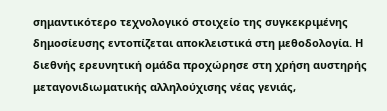σημαντικότερο τεχνολογικό στοιχείο της συγκεκριμένης δημοσίευσης εντοπίζεται αποκλειστικά στη μεθοδολογία. Η διεθνής ερευνητική ομάδα προχώρησε στη χρήση αυστηρής μεταγονιδιωματικής αλληλούχισης νέας γενιάς,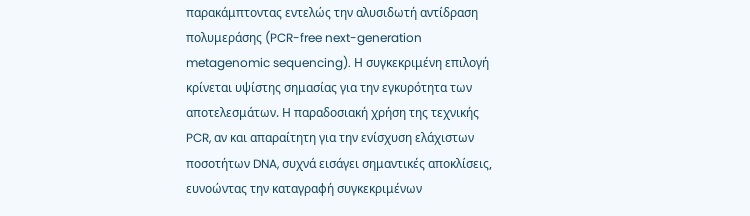παρακάμπτοντας εντελώς την αλυσιδωτή αντίδραση πολυμεράσης (PCR-free next-generation metagenomic sequencing). Η συγκεκριμένη επιλογή κρίνεται υψίστης σημασίας για την εγκυρότητα των αποτελεσμάτων. Η παραδοσιακή χρήση της τεχνικής PCR, αν και απαραίτητη για την ενίσχυση ελάχιστων ποσοτήτων DNA, συχνά εισάγει σημαντικές αποκλίσεις, ευνοώντας την καταγραφή συγκεκριμένων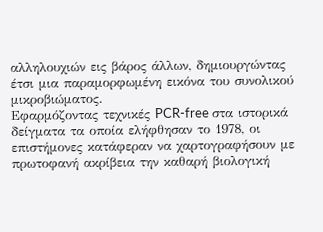αλληλουχιών εις βάρος άλλων, δημιουργώντας έτσι μια παραμορφωμένη εικόνα του συνολικού μικροβιώματος.
Εφαρμόζοντας τεχνικές PCR-free στα ιστορικά δείγματα τα οποία ελήφθησαν το 1978, οι επιστήμονες κατάφεραν να χαρτογραφήσουν με πρωτοφανή ακρίβεια την καθαρή βιολογική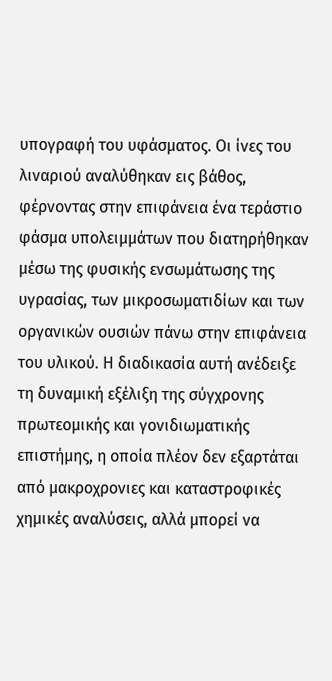υπογραφή του υφάσματος. Οι ίνες του λιναριού αναλύθηκαν εις βάθος, φέρνοντας στην επιφάνεια ένα τεράστιο φάσμα υπολειμμάτων που διατηρήθηκαν μέσω της φυσικής ενσωμάτωσης της υγρασίας, των μικροσωματιδίων και των οργανικών ουσιών πάνω στην επιφάνεια του υλικού. Η διαδικασία αυτή ανέδειξε τη δυναμική εξέλιξη της σύγχρονης πρωτεομικής και γονιδιωματικής επιστήμης, η οποία πλέον δεν εξαρτάται από μακροχρονιες και καταστροφικές χημικές αναλύσεις, αλλά μπορεί να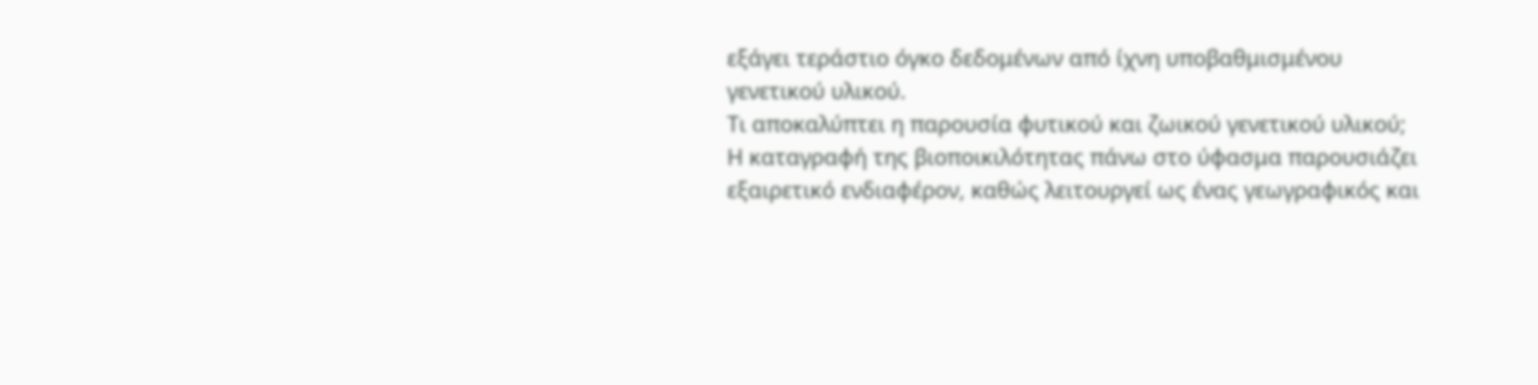εξάγει τεράστιο όγκο δεδομένων από ίχνη υποβαθμισμένου γενετικού υλικού.
Τι αποκαλύπτει η παρουσία φυτικού και ζωικού γενετικού υλικού;
Η καταγραφή της βιοποικιλότητας πάνω στο ύφασμα παρουσιάζει εξαιρετικό ενδιαφέρον, καθώς λειτουργεί ως ένας γεωγραφικός και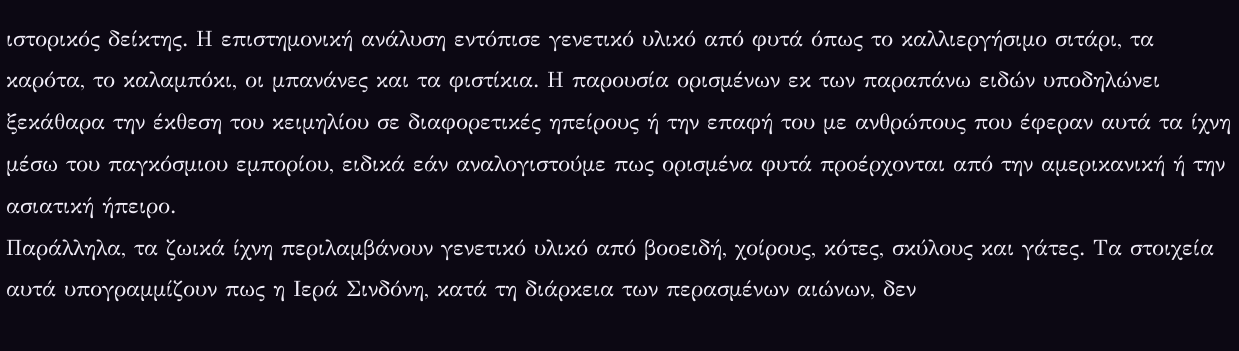ιστορικός δείκτης. Η επιστημονική ανάλυση εντόπισε γενετικό υλικό από φυτά όπως το καλλιεργήσιμο σιτάρι, τα καρότα, το καλαμπόκι, οι μπανάνες και τα φιστίκια. Η παρουσία ορισμένων εκ των παραπάνω ειδών υποδηλώνει ξεκάθαρα την έκθεση του κειμηλίου σε διαφορετικές ηπείρους ή την επαφή του με ανθρώπους που έφεραν αυτά τα ίχνη μέσω του παγκόσμιου εμπορίου, ειδικά εάν αναλογιστούμε πως ορισμένα φυτά προέρχονται από την αμερικανική ή την ασιατική ήπειρο.
Παράλληλα, τα ζωικά ίχνη περιλαμβάνουν γενετικό υλικό από βοοειδή, χοίρους, κότες, σκύλους και γάτες. Τα στοιχεία αυτά υπογραμμίζουν πως η Ιερά Σινδόνη, κατά τη διάρκεια των περασμένων αιώνων, δεν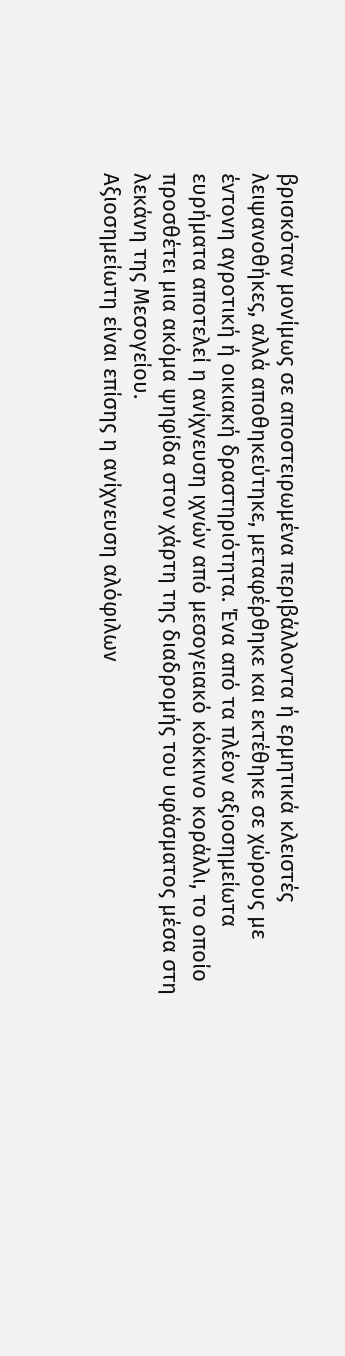βρισκόταν μονίμως σε αποστειρωμένα περιβάλλοντα ή ερμητικά κλειστές λειψανοθήκες, αλλά αποθηκεύτηκε, μεταφέρθηκε και εκτέθηκε σε χώρους με έντονη αγροτική ή οικιακή δραστηριότητα. Ένα από τα πλέον αξιοσημείωτα ευρήματα αποτελεί η ανίχνευση ιχνών από μεσογειακό κόκκινο κοράλλι, το οποίο προσθέτει μια ακόμα ψηφίδα στον χάρτη της διαδρομής του υφάσματος μέσα στη λεκάνη της Μεσογείου.
Αξιοσημείωτη είναι επίσης η ανίχνευση αλόφιλων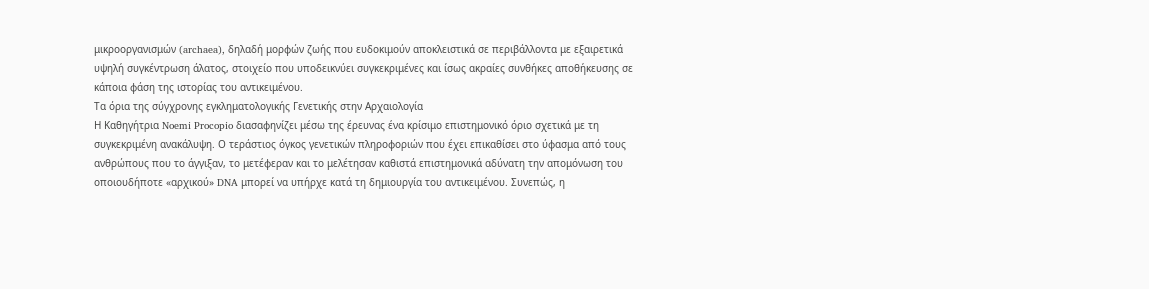μικροοργανισμών (archaea), δηλαδή μορφών ζωής που ευδοκιμούν αποκλειστικά σε περιβάλλοντα με εξαιρετικά υψηλή συγκέντρωση άλατος, στοιχείο που υποδεικνύει συγκεκριμένες και ίσως ακραίες συνθήκες αποθήκευσης σε κάποια φάση της ιστορίας του αντικειμένου.
Τα όρια της σύγχρονης εγκληματολογικής Γενετικής στην Αρχαιολογία
Η Καθηγήτρια Noemi Procopio διασαφηνίζει μέσω της έρευνας ένα κρίσιμο επιστημονικό όριο σχετικά με τη συγκεκριμένη ανακάλυψη. Ο τεράστιος όγκος γενετικών πληροφοριών που έχει επικαθίσει στο ύφασμα από τους ανθρώπους που το άγγιξαν, το μετέφεραν και το μελέτησαν καθιστά επιστημονικά αδύνατη την απομόνωση του οποιουδήποτε «αρχικού» DNA μπορεί να υπήρχε κατά τη δημιουργία του αντικειμένου. Συνεπώς, η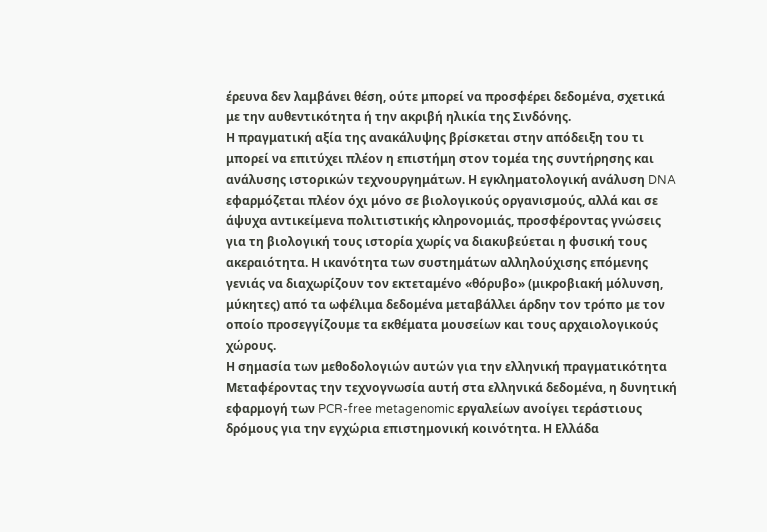έρευνα δεν λαμβάνει θέση, ούτε μπορεί να προσφέρει δεδομένα, σχετικά με την αυθεντικότητα ή την ακριβή ηλικία της Σινδόνης.
Η πραγματική αξία της ανακάλυψης βρίσκεται στην απόδειξη του τι μπορεί να επιτύχει πλέον η επιστήμη στον τομέα της συντήρησης και ανάλυσης ιστορικών τεχνουργημάτων. Η εγκληματολογική ανάλυση DNA εφαρμόζεται πλέον όχι μόνο σε βιολογικούς οργανισμούς, αλλά και σε άψυχα αντικείμενα πολιτιστικής κληρονομιάς, προσφέροντας γνώσεις για τη βιολογική τους ιστορία χωρίς να διακυβεύεται η φυσική τους ακεραιότητα. Η ικανότητα των συστημάτων αλληλούχισης επόμενης γενιάς να διαχωρίζουν τον εκτεταμένο «θόρυβο» (μικροβιακή μόλυνση, μύκητες) από τα ωφέλιμα δεδομένα μεταβάλλει άρδην τον τρόπο με τον οποίο προσεγγίζουμε τα εκθέματα μουσείων και τους αρχαιολογικούς χώρους.
Η σημασία των μεθοδολογιών αυτών για την ελληνική πραγματικότητα
Μεταφέροντας την τεχνογνωσία αυτή στα ελληνικά δεδομένα, η δυνητική εφαρμογή των PCR-free metagenomic εργαλείων ανοίγει τεράστιους δρόμους για την εγχώρια επιστημονική κοινότητα. Η Ελλάδα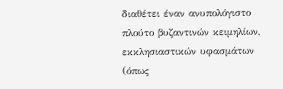διαθέτει έναν ανυπολόγιστο πλούτο βυζαντινών κειμηλίων, εκκλησιαστικών υφασμάτων (όπως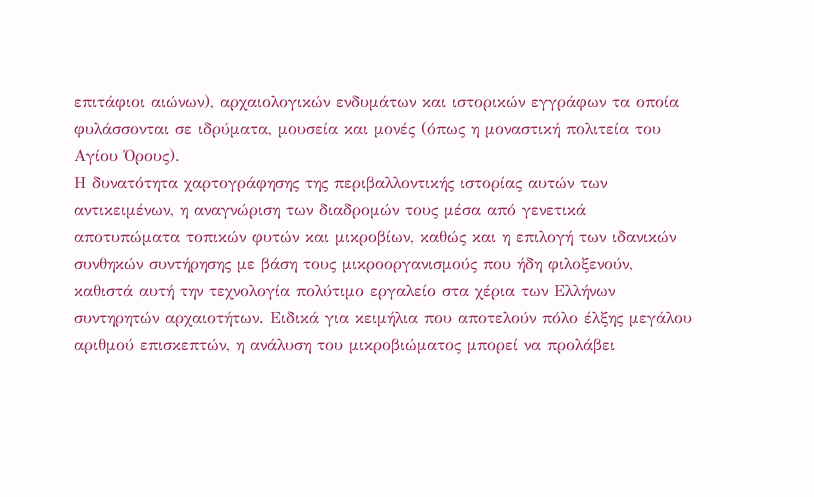επιτάφιοι αιώνων), αρχαιολογικών ενδυμάτων και ιστορικών εγγράφων τα οποία φυλάσσονται σε ιδρύματα, μουσεία και μονές (όπως η μοναστική πολιτεία του Αγίου Όρους).
Η δυνατότητα χαρτογράφησης της περιβαλλοντικής ιστορίας αυτών των αντικειμένων, η αναγνώριση των διαδρομών τους μέσα από γενετικά αποτυπώματα τοπικών φυτών και μικροβίων, καθώς και η επιλογή των ιδανικών συνθηκών συντήρησης με βάση τους μικροοργανισμούς που ήδη φιλοξενούν, καθιστά αυτή την τεχνολογία πολύτιμο εργαλείο στα χέρια των Ελλήνων συντηρητών αρχαιοτήτων. Ειδικά για κειμήλια που αποτελούν πόλο έλξης μεγάλου αριθμού επισκεπτών, η ανάλυση του μικροβιώματος μπορεί να προλάβει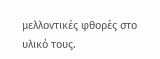μελλοντικές φθορές στο υλικό τους.